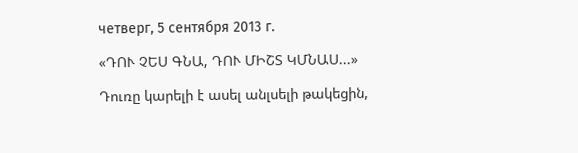четверг, 5 сентября 2013 г.

«ԴՈՒ ՉԵՍ ԳՆԱ, ԴՈՒ ՄԻՇՏ ԿՄՆԱՍ...»

Դուռը կարելի է ասել անլսելի թակեցին,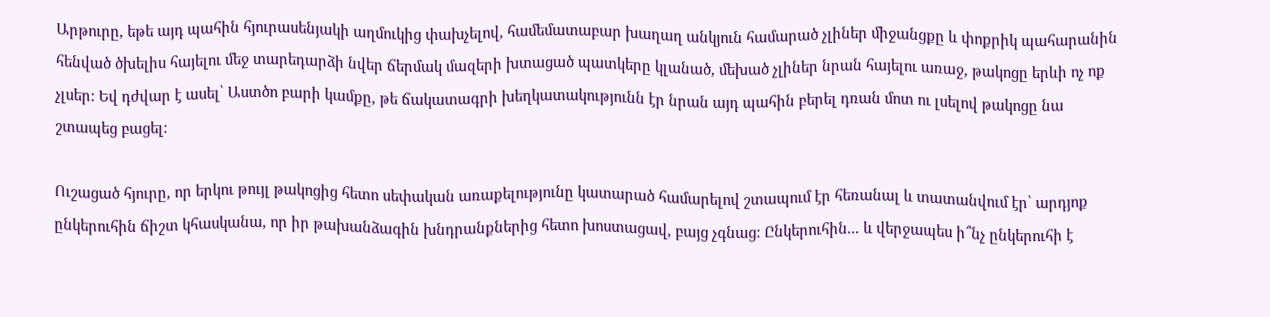Արթուրը, եթե այդ պահին հյուրասենյակի աղմուկից փախչելով, համեմատաբար խաղաղ անկյուն համարած չլիներ միջանցքը և փոքրիկ պահարանին հենված ծխելիս հայելու մեջ տարեդարձի նվեր ճերմակ մազերի խտացած պատկերը կլանած, մեխած չլիներ նրան հայելու առաջ, թակոցը երևի ոչ ոք չլսեր: Եվ դժվար է ասել՝ Աստծո բարի կամքը, թե ճակատագրի խեղկատակությունն էր նրան այդ պահին բերել դռան մոտ ու լսելով թակոցը նա շտապեց բացել:

Ուշացած հյուրը, որ երկու թույլ թակոցից հետո սեփական առաքելությունը կատարած համարելով շտապում էր հեռանալ և տատանվում էր՝ արդյոք ընկերուհին ճիշտ կհասկանա, որ իր թախանձագին խնդրանքներից հետո խոստացավ, բայց չգնաց: Ընկերուհին... և վերջապես ի՞նչ ընկերուհի է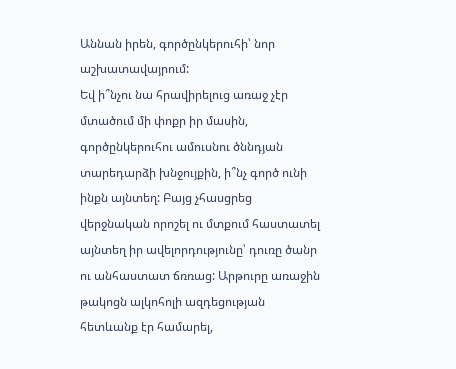Աննան իրեն, գործընկերուհի՝ նոր աշխատավայրում:
Եվ ի՞նչու նա հրավիրելուց առաջ չէր մտածում մի փոքր իր մասին, գործընկերուհու ամուսնու ծննդյան տարեդարձի խնջույքին, ի՞նչ գործ ունի ինքն այնտեղ: Բայց չհասցրեց վերջնական որոշել ու մտքում հաստատել այնտեղ իր ավելորդությունը՝ դուռը ծանր ու անհաստատ ճռռաց: Արթուրը առաջին թակոցն ալկոհոլի ազդեցության հետևանք էր համարել,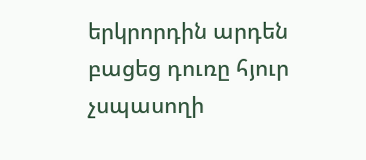երկրորդին արդեն բացեց դուռը հյուր չսպասողի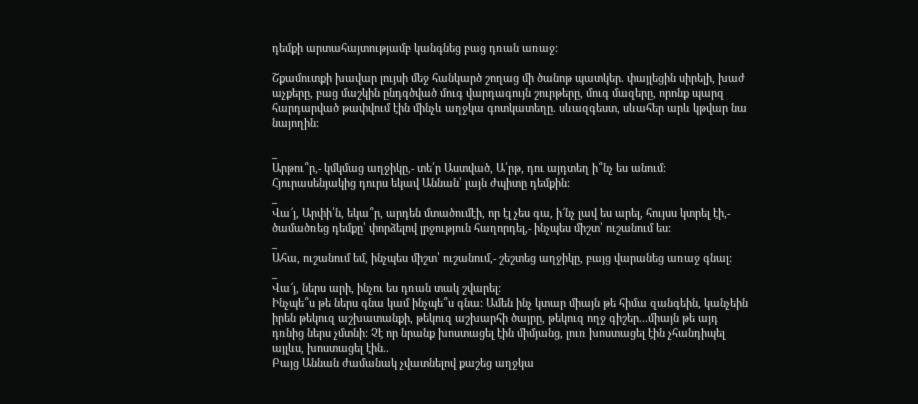դեմքի արտահայտությամբ կանգնեց բաց դռան առաջ:

Շքամուտքի խավար լույսի մեջ հանկարծ շողաց մի ծանոթ պատկեր. փայլեցին սիրելի, խաժ աչքերը, բաց մաշկին ընդգծված մուգ վարդագույն շուրթերը, մուգ մազերը, որոնք պարզ հարդարված թափվում էին մինչև աղջկա գոտկատեղը. սևազգեստ, սևահեր արև կթվար նա նայողին:

_
Արթու՞ր,- կմկմաց աղջիկը,- տե՛ր Աստված, Ա՛րթ, դու այդտեղ ի՞նչ ես անում:
Հյուրասենյակից դուրս եկավ Աննան՝ լայն ժպիտը դեմքին:
_
Վա՜յ, Արփի՛ն, եկա՞ր, արդեն մտածումէի, որ էլ չես գա, ի՜նչ լավ ես արել, հույսս կտրել էի,- ծամածռեց դեմքը՝ փորձելով լրջություն հաղորդել,- ինչպես միշտ՝ ուշանում ես:
_
Ահա, ուշանում եմ, ինչպես միշտ՝ ուշանում,- շեշտեց աղջիկը, բայց վարանեց առաջ գնալ:
_
Վա՜յ, ներս արի, ինչու ես դռան տակ շվարել:
Ինչպե՞ս թե ներս գնա կամ ինչպե՞ս գնա: Ամեն ինչ կտար միայն թե հիմա զանգեին, կանչեին իրեն թեկուզ աշխատանքի, թեկուզ աշխարհի ծայրը, թեկուզ ողջ գիշեր...միայն թե այդ դռնից ներս չմտնի: Չէ որ նրանք խոստացել էին միմյանց, լուռ խոստացել էին չհանդիպել այլևս, խոստացել էին..
Բայց Աննան ժամանակ չվատնելով քաշեց աղջկա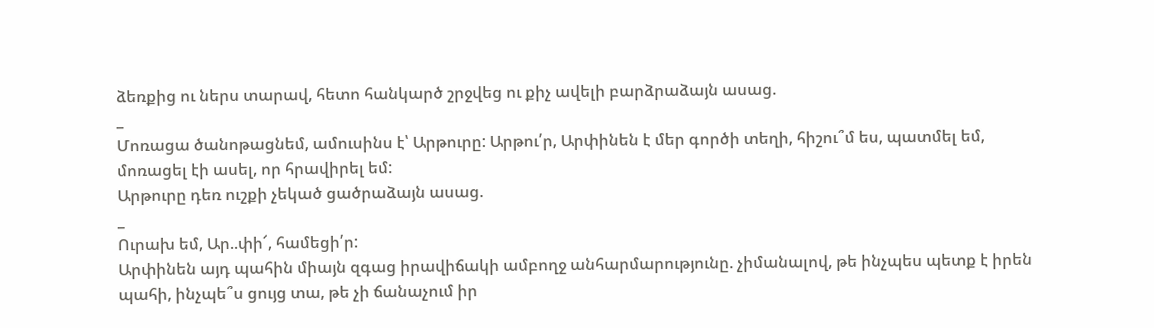ձեռքից ու ներս տարավ, հետո հանկարծ շրջվեց ու քիչ ավելի բարձրաձայն ասաց.
_
Մոռացա ծանոթացնեմ, ամուսինս է՝ Արթուրը: Արթու՛ր, Արփինեն է մեր գործի տեղի, հիշու՞մ ես, պատմել եմ, մոռացել էի ասել, որ հրավիրել եմ:
Արթուրը դեռ ուշքի չեկած ցածրաձայն ասաց.
_
Ուրախ եմ, Ար..փի՜, համեցի՛ր:
Արփինեն այդ պահին միայն զգաց իրավիճակի ամբողջ անհարմարությունը. չիմանալով, թե ինչպես պետք է իրեն պահի, ինչպե՞ս ցույց տա, թե չի ճանաչում իր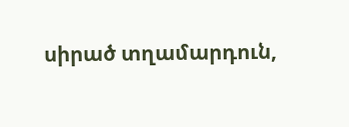սիրած տղամարդուն,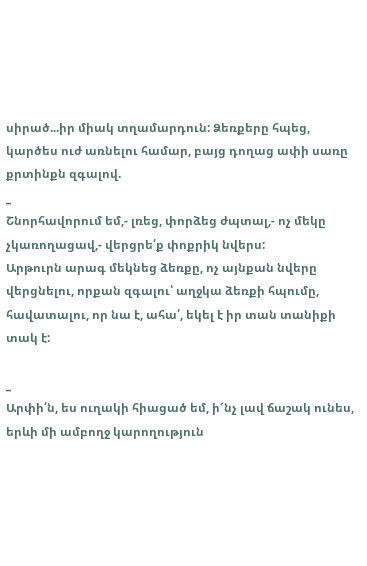սիրած...իր միակ տղամարդուն: Ձեռքերը հպեց, կարծես ուժ առնելու համար, բայց դողաց ափի սառը քրտինքն զգալով.
_
Շնորհավորում եմ,- լռեց, փորձեց ժպտալ,- ոչ մեկը չկառողացավ,- վերցրե՛ք փոքրիկ նվերս:
Արթուրն արագ մեկնեց ձեռքը, ոչ այնքան նվերը վերցնելու, որքան զգալու՝ աղջկա ձեռքի հպումը, հավատալու, որ նա է, ահա՛, եկել է իր տան տանիքի տակ է:

_
Արփի՛ն, ես ուղակի հիացած եմ, ի՜նչ լավ ճաշակ ունես, երևի մի ամբողջ կարողություն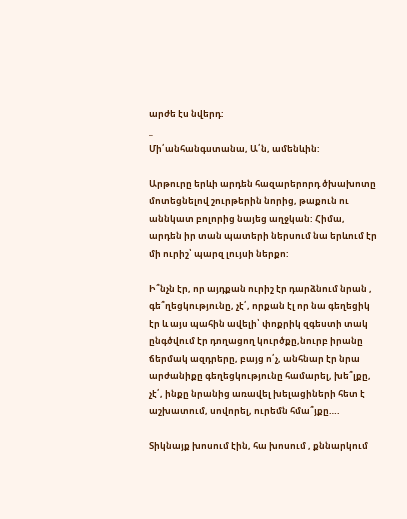արժե էս նվերդ:
_
Մի՛անհանգստանա, Ա՛ն, ամենևին:

Արթուրը երևի արդեն հազարերորդ ծխախոտը մոտեցնելով շուրթերին նորից, թաքուն ու աննկատ բոլորից նայեց աղջկան: Հիմա, արդեն իր տան պատերի ներսում նա երևում էր մի ուրիշ՝ պարզ լույսի ներքո:

Ի՞նչն էր, որ այդքան ուրիշ էր դարձնում նրան , գե՞ղեցկությունը, չէ՛, որքան էլ որ նա գեղեցիկ էր և այս պահին ավելի՝ փոքրիկ զգեստի տակ ընգծվում էր դողացող կուրծքը,նուրբ իրանը ճերմակ ազդրերը, բայց ո՛չ, անհնար էր նրա արժանիքը գեղեցկությունը համարել, խե՞լքը, չէ՛, ինքը նրանից առավել խելացիների հետ է աշխատում, սովորել, ուրեմն հմա՞յքը….

Տիկնայք խոսում էին, հա խոսում , քննարկում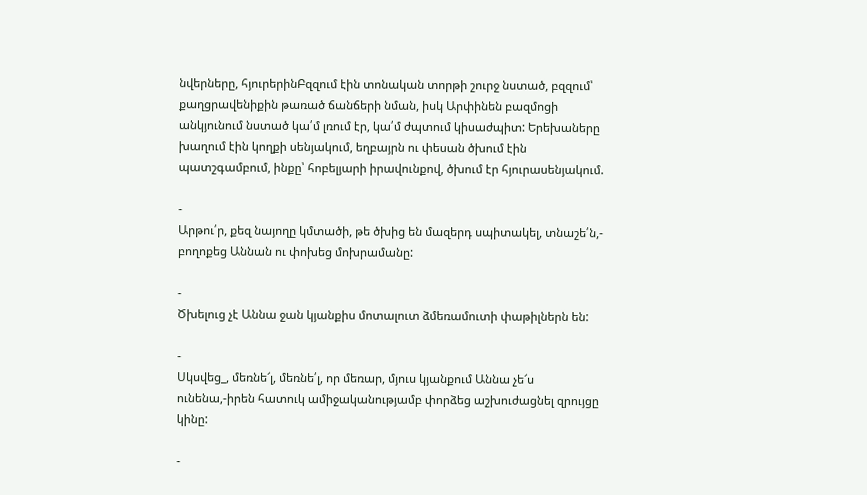նվերները, հյուրերինԲզզում էին տոնական տորթի շուրջ նստած, բզզում՝ քաղցրավենիքին թառած ճանճերի նման, իսկ Արփինեն բազմոցի անկյունում նստած կա՛մ լռում էր, կա՛մ ժպտում կիսաժպիտ: Երեխաները խաղում էին կողքի սենյակում, եղբայրն ու փեսան ծխում էին պատշգամբում, ինքը՝ հոբելյարի իրավունքով, ծխում էր հյուրասենյակում.

-
Արթու՛ր, քեզ նայողը կմտածի, թե ծխից են մազերդ սպիտակել, տնաշե՛ն,- բողոքեց Աննան ու փոխեց մոխրամանը:

-
Ծխելուց չէ Աննա ջան կյանքիս մոտալուտ ձմեռամուտի փաթիլներն են:

-
Սկսվեց_, մեռնե՜լ, մեռնե՛լ, որ մեռար, մյուս կյանքում Աննա չե՜ս ունենա,-իրեն հատուկ ամիջականությամբ փորձեց աշխուժացնել զրույցը կինը:

-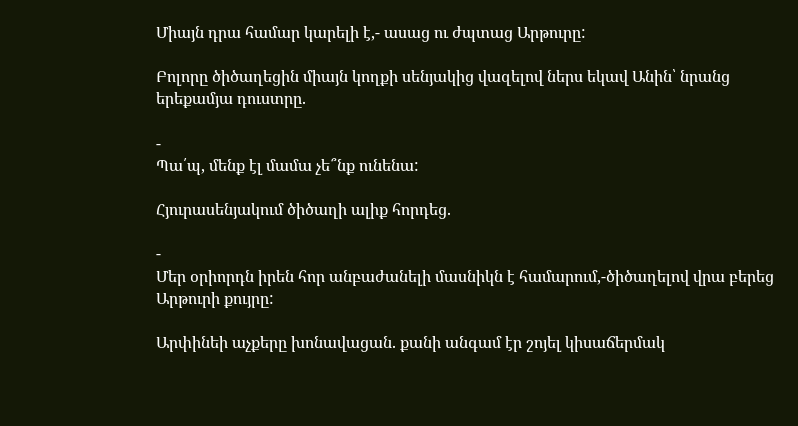Միայն դրա համար կարելի է,- ասաց ու ժպտաց Արթուրը:

Բոլորը ծիծաղեցին միայն կողքի սենյակից վազելով ներս եկավ Անին՝ նրանց երեքամյա դուստրը.

-
Պա՛պ, մենք էլ մամա չե՞նք ունենա:

Հյուրասենյակում ծիծաղի ալիք հորդեց.

-
Մեր օրիորդն իրեն հոր անբաժանելի մասնիկն է համարում,-ծիծաղելով վրա բերեց Արթուրի քույրը:

Արփինեի աչքերը խոնավացան. քանի անգամ էր շոյել կիսաճերմակ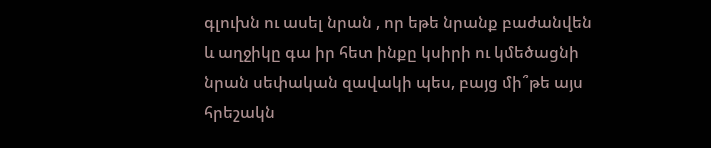գլուխն ու ասել նրան , որ եթե նրանք բաժանվեն և աղջիկը գա իր հետ ինքը կսիրի ու կմեծացնի նրան սեփական զավակի պես, բայց մի՞թե այս հրեշակն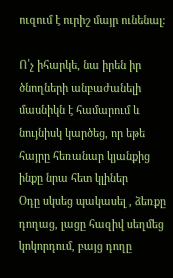ուզում է ուրիշ մայր ունենալ:

Ո՛չ իհարկե, նա իրեն իր ծնողների անբաժանելի մասնիկն է համարում և նույնիսկ կարծեց, որ եթե հայրը հեռանար կյանքից ինքը նրա հետ կլիներ
Օդը սկսեց պակասել , ձեռքը դողաց, լացը հազիվ սեղմեց կոկորդում, բայց դողը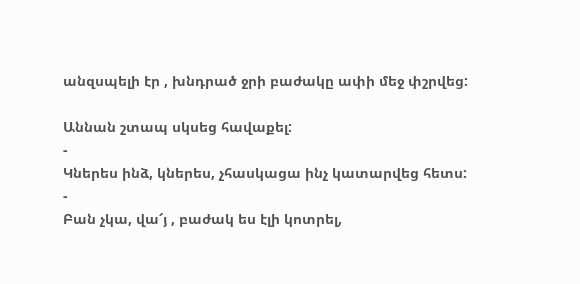անզսպելի էր , խնդրած ջրի բաժակը ափի մեջ փշրվեց:

Աննան շտապ սկսեց հավաքել:
-
Կներես ինձ, կներես, չհասկացա ինչ կատարվեց հետս:
-
Բան չկա, վա՜յ , բաժակ ես էլի կոտրել,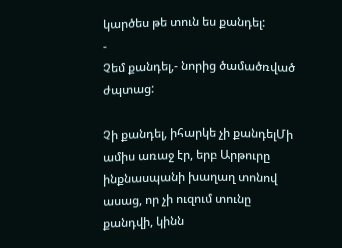կարծես թե տուն ես քանդել:
-
Չեմ քանդել,- նորից ծամածռված ժպտաց:

Չի քանդել, իհարկե չի քանդելՄի ամիս առաջ էր, երբ Արթուրը ինքնասպանի խաղաղ տոնով ասաց, որ չի ուզում տունը քանդվի, կինն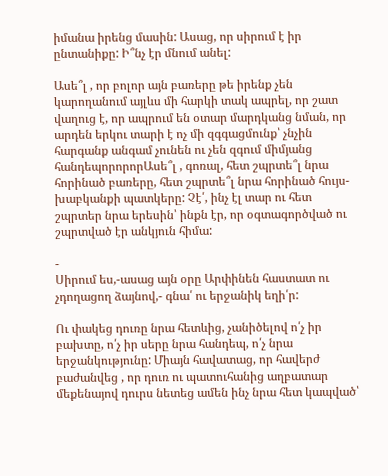իմանա իրենց մասին: Ասաց, որ սիրում է իր ընտանիքը: Ի՞նչ էր մնում անել:

Ասե՞լ , որ բոլոր այն բառերը թե իրենք չեն կարողանում այլևս մի հարկի տակ ապրել, որ շատ վաղուց է, որ ապրում են օտար մարդկանց նման, որ արդեն երկու տարի է ոչ մի զգգացմունք՝ չնչին հարգանք անգամ չունեն ու չեն զգում միմյանց հանդեպորորորԱսե՞լ , գոռալ, հետ շպրտե՞լ նրա հորինած բառերը, հետ շպրտե՞լ նրա հորինած հույս-խաբկանքի պատկերը: Չէ՛, ինչ էլ տար ու հետ շպրտեր նրա երեսին՝ ինքն էր, որ օգտագործված ու շպրտված էր անկյուն հիմա:

-
Սիրում ես,-ասաց այն օրը Արփինեն հաստատ ու չդողացող ձայնով,- գնա՛ ու երջանիկ եղի՛ր:

Ու փակեց դուռը նրա հետևից, չանիծելով ո՛չ իր բախտը, ո՛չ իր սերը նրա հանդեպ, ո՛չ նրա երջանկությունը: Միայն հավատաց, որ հավերժ բաժանվեց , որ դուռ ու պատուհանից աղբատար մեքենայով դուրս նետեց ամեն ինչ նրա հետ կապված՝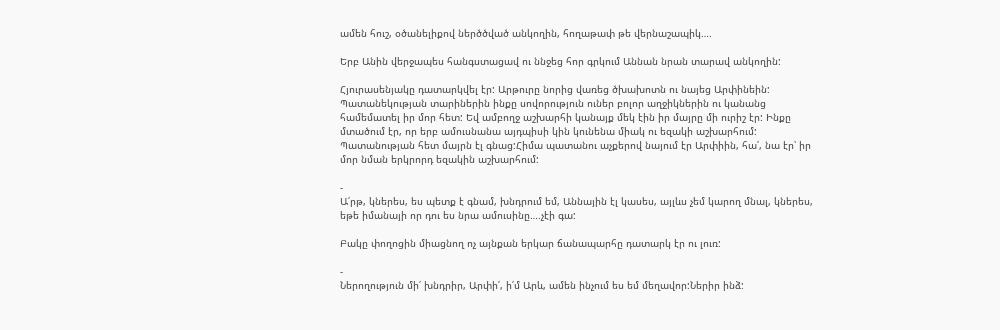ամեն հուշ, օծանելիքով ներծծված անկողին, հողաթափ թե վերնաշապիկ….

Երբ Անին վերջապես հանգստացավ ու ննջեց հոր գրկում Աննան նրան տարավ անկողին:

Հյուրասենյակը դատարկվել էր: Արթուրը նորից վառեց ծխախոտն ու նայեց Արփինեին: Պատանեկության տարիներին ինքը սովորություն ուներ բոլոր աղջիկներին ու կանանց համեմատել իր մոր հետ: Եվ ամբողջ աշխարհի կանայք մեկ էին իր մայրը մի ուրիշ էր: Ինքը մտածում էր, որ երբ ամուսնանա այդպիսի կին կունենա միակ ու եզակի աշխարհում: Պատանության հետ մայրն էլ գնաց:Հիմա պատանու աչքերով նայում էր Արփիին, հա՛, նա էր՝ իր մոր նման երկրորդ եզակին աշխարհում:

-
Ա՛րթ, կներես, ես պետք է գնամ, խնդրում եմ, Աննային էլ կասես, այլևս չեմ կարող մնալ, կներես, եթե իմանայի որ դու ես նրա ամուսինը….չէի գա:

Բակը փողոցին միացնող ոչ այնքան երկար ճանապարհը դատարկ էր ու լուռ:

-
Ներողություն մի՛ խնդրիր, Արփի՛, ի՛մ Արև, ամեն ինչում ես եմ մեղավոր:Ներիր ինձ: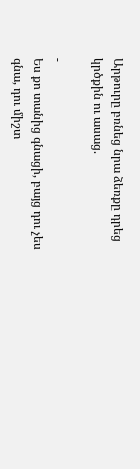Արթուրը բռնեց նրա ձեռքը դրեց կրծքին ու ասաց.

-
Ես քո տանից գնացի, բայց դու չես գնա, դու միշտ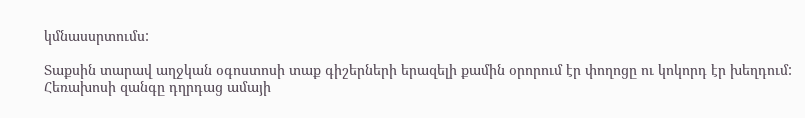կմնասսրտումս:

Տաքսին տարավ աղջկան օգոստոսի տաք գիշերների երազելի քամին օրորում էր փողոցը ու կոկորդ էր խեղդում: Հեռախոսի զանգը դղրդաց ամայի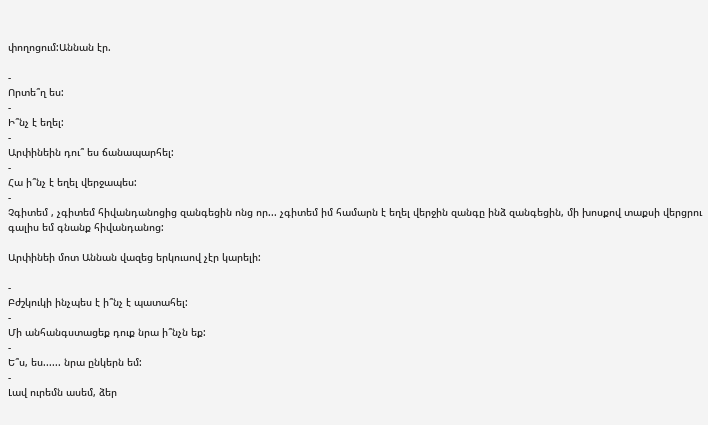փողոցում:Աննան էր.

-
Որտե՞ղ ես:
-
Ի՞նչ է եղել:
-
Արփինեին դու՞ ես ճանապարհել:
-
Հա ի՞նչ է եղել վերջապես:
-
Չգիտեմ , չգիտեմ հիվանդանոցից զանգեցին ոնց որ... չգիտեմ իմ համարն է եղել վերջին զանգը ինձ զանգեցին, մի խոսքով տաքսի վերցրու գալիս եմ գնանք հիվանդանոց:

Արփինեի մոտ Աննան վազեց երկուսով չէր կարելի:

-
Բժշկուկի ինչպես է ի՞նչ է պատահել:
-
Մի անհանգստացեք դուք նրա ի՞նչն եք:
-
Ե՞ս, ես...... նրա ընկերն եմ:
-
Լավ ուրեմն ասեմ, ձեր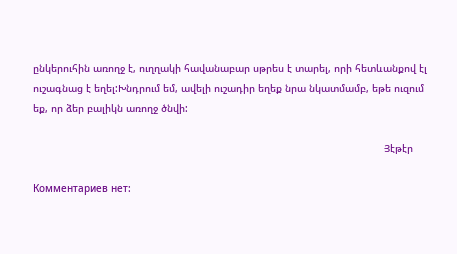ընկերուհին առողջ է, ուղղակի հավանաբար սթրես է տարել, որի հետևանքով էլ ուշագնաց է եղել:Խնդրում եմ, ավելի ուշադիր եղեք նրա նկատմամբ, եթե ուզում եք, որ ձեր բալիկն առողջ ծնվի:

                                                                                                                     Յէթէր

Комментариев нет: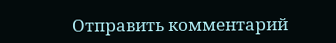Отправить комментарий